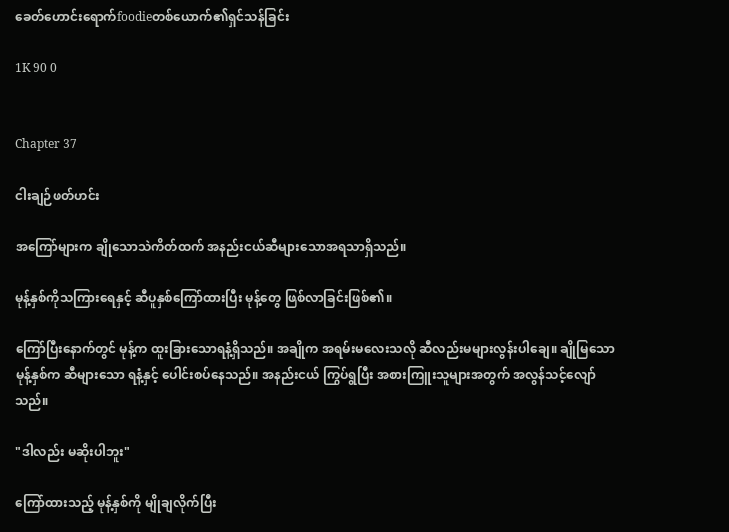ခေတ်ဟောင်းရောက်foodieတစ်ယောက်၏ရှင်သန်ခြင်း

1K 90 0


Chapter 37

ငါးချဉ်ဖတ်ဟင်း

အကြော်များက ချိုသောသဲကိတ်ထက် အနည်းငယ်ဆီများသောအရသာရှိသည်။

မုန့်နှစ်ကိုသကြားရေနှင့် ဆီပူနှစ်ကြော်ထားပြီး မုန့်တွေ ဖြစ်လာခြင်းဖြစ်၏။

ကြော်ပြီးနောက်တွင် မုန့်က ထူးခြားသောရနံ့ရှိသည်။ အချိုက အရမ်းမလေးသလို ဆီလည်းမများလွန်းပါချေ။ ချိုမြသော မုန့်နှစ်က ဆီများသော ရနံ့နှင့် ပေါင်းစပ်နေသည်။ အနည်းငယ် ကြွပ်ရွပြီး အစားကြူးသူများအတွက် အလွန်သင့်လျော်သည်။

"ဒါလည်း မဆိုးပါဘူး"

ကြော်ထားသည့် မုန့်နှစ်ကို မျိုချလိုက်ပြီး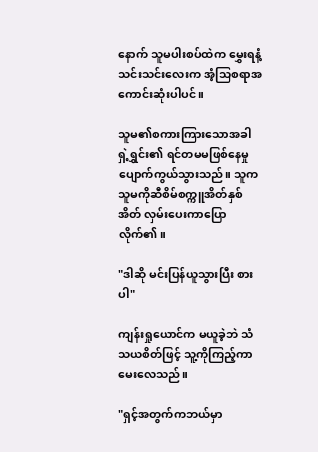နောက် သူမပါးစပ်ထဲက မွှေးရနံ့သင်းသင်းလေးက အံ့သြစရာအကောင်းဆုံးပါပင်။

သူမ၏စကားကြားသောအခါ ရှဲ့ရွှင်း၏ ရင်တမမဖြစ်နေမှု ပျောက်ကွယ်သွားသည်။ သူက သူမကိုဆီစိမ်စက္ကူအိတ်နှစ်အိတ် လှမ်းပေးကာပြောလိုက်၏။

"ဒါဆို မင်းပြန်ယူသွားပြီး စားပါ"

ကျန်းရှုယောင်က မယူခဲ့ဘဲ သံသယစိတ်ဖြင့် သူ့ကိုကြည့်ကာမေးလေသည်။

"ရှင့်အတွက်ကဘယ်မှာ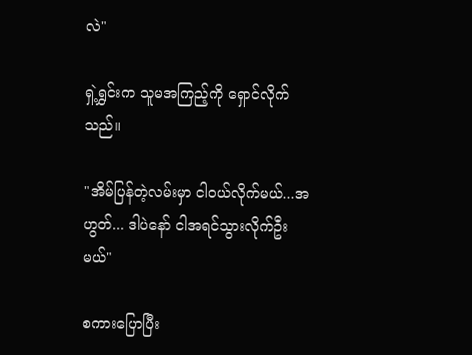လဲ"

ရှဲ့ရွှင်းက သူမအကြည့်ကို ရှောင်လိုက်သည်။

"အိမ်ပြန်တဲ့လမ်းမှာ ငါဝယ်လိုက်မယ်...အဟွတ်... ဒါပဲနော် ငါအရင်သွားလိုက်ဦးမယ်"

စကားပြောပြီး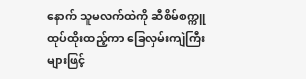နောက် သူမလက်ထဲကို ဆီစိမ်စက္ကူထုပ်ထိုးထည့်ကာ ခြေလှမ်းကျဲကြီးများဖြင့်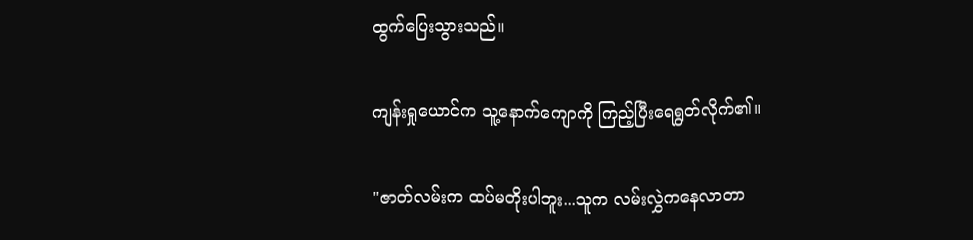ထွက်ပြေးသွားသည်။

ကျန်းရှုယောင်က သူ့နောက်ကျောကို ကြည့်ပြီးရေရွတ်လိုက်၏။

"ဇာတ်လမ်းက ထပ်မတိုးပါဘူး...သူက လမ်းလွှဲကနေလာတာ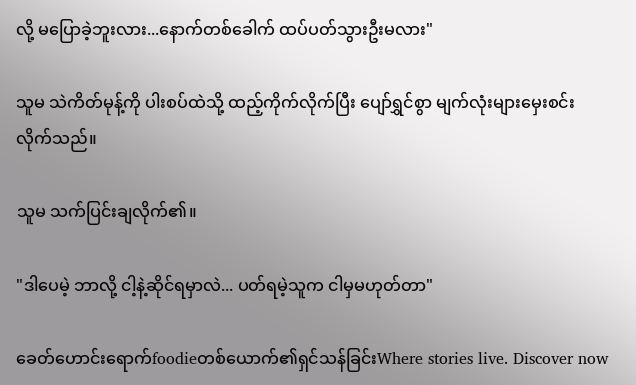လို့ မပြောခဲ့ဘူးလား...နောက်တစ်ခေါက် ထပ်ပတ်သွားဦးမလား"

သူမ သဲကိတ်မုန့်ကို ပါးစပ်ထဲသို့ ထည့်ကိုက်လိုက်ပြီး ပျော်ရွှင်စွာ မျက်လုံးများမှေးစင်းလိုက်သည်။

သူမ သက်ပြင်းချလိုက်၏။

"ဒါပေမဲ့ ဘာလို့ ငါ့နဲ့ဆိုင်ရမှာလဲ... ပတ်ရမဲ့သူက ငါမှမဟုတ်တာ"

ခေတ်ဟောင်းရောက်foodieတစ်ယောက်၏ရှင်သန်ခြင်းWhere stories live. Discover now